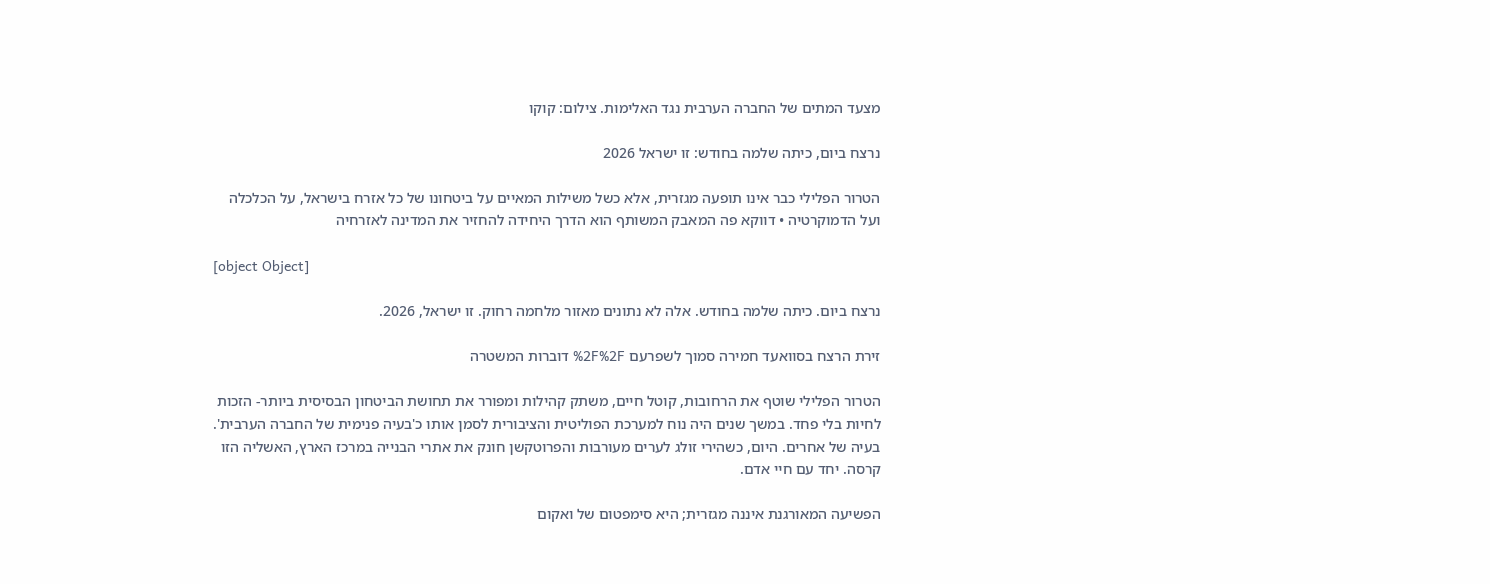מצעד המתים של החברה הערבית נגד האלימות. צילום: קוקו

נרצח ביום, כיתה שלמה בחודש: זו ישראל 2026

הטרור הפלילי כבר אינו תופעה מגזרית, אלא כשל משילות המאיים על ביטחונו של כל אזרח בישראל, על הכלכלה ועל הדמוקרטיה • דווקא פה המאבק המשותף הוא הדרך היחידה להחזיר את המדינה לאזרחיה

[object Object]

נרצח ביום. כיתה שלמה בחודש. אלה לא נתונים מאזור מלחמה רחוק. זו ישראל, 2026.

זירת הרצח בסוואעד חמירה סמוך לשפרעם %2F%2F דוברות המשטרה

הטרור הפלילי שוטף את הרחובות, קוטל חיים, משתק קהילות ומפורר את תחושת הביטחון הבסיסית ביותר- הזכות לחיות בלי פחד. במשך שנים היה נוח למערכת הפוליטית והציבורית לסמן אותו כ'בעיה פנימית של החברה הערבית'. בעיה של אחרים. היום, כשהירי זולג לערים מעורבות והפרוטקשן חונק את אתרי הבנייה במרכז הארץ, האשליה הזו קרסה. יחד עם חיי אדם.

הפשיעה המאורגנת איננה מגזרית; היא סימפטום של ואקום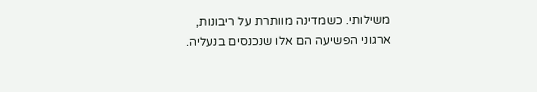משילותי. כשמדינה מוותרת על ריבונות, ארגוני הפשיעה הם אלו שנכנסים בנעליה.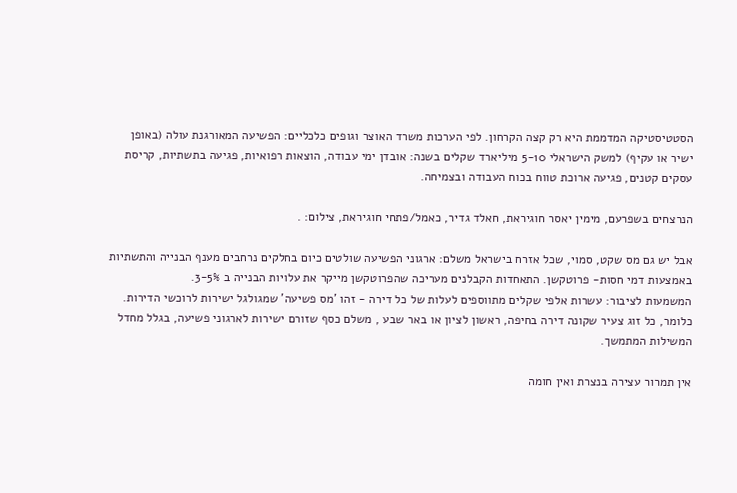הסטטיסטיקה המדממת היא רק קצה הקרחון. לפי הערכות משרד האוצר וגופים כלכליים: הפשיעה המאורגנת עולה (באופן ישיר או עקיף) למשק הישראלי 5-10 מיליארד שקלים בשנה: אובדן ימי עבודה, הוצאות רפואיות, פגיעה בתשתיות, קריסת עסקים קטנים, פגיעה ארוכת טווח בכוח העבודה ובצמיחה.

הנרצחים בשפרעם, מימין יאסר חוגיראת, חאלד גדיר, כאמל/פתחי חוגיראת, צילום: .

אבל יש גם מס שקט, סמוי, שכל אזרח בישראל משלם: ארגוני הפשיעה שולטים כיום בחלקים נרחבים מענף הבנייה והתשתיות באמצעות דמי חסות- פרוטקשן. התאחדות הקבלנים מעריכה שהפרוטקשן מייקר את עלויות הבנייה ב 3-5%.
המשמעות לציבור: עשרות אלפי שקלים מתווספים לעלות של כל דירה - זהו 'מס פשיעה' שמגולגל ישירות לרוכשי הדירות. כלומר, כל זוג צעיר שקונה דירה בחיפה, ראשון לציון או באר שבע , משלם כסף שזורם ישירות לארגוני פשיעה, בגלל מחדל המשילות המתמשך.

אין תמרור עצירה בנצרת ואין חומה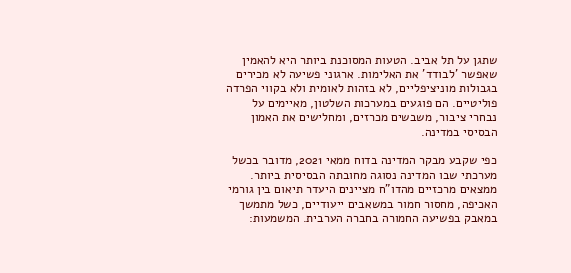שתגן על תל אביב. הטעות המסוכנת ביותר היא להאמין שאפשר 'לבודד' את האלימות. ארגוני פשיעה לא מכירים בגבולות מוניציפליים, לא בזהות לאומית ולא בקווי הפרדה פוליטיים. הם פוגעים במערכות השלטון, מאיימים על נבחרי ציבור, משבשים מכרזים, ומחלישים את האמון הבסיסי במדינה.

כפי שקבע מבקר המדינה בדוח ממאי 2021, מדובר בכשל מערכתי שבו המדינה נסוגה מחובתה הבסיסית ביותר. ממצאים מרכזיים מהדו"ח מציינים היעדר תיאום בין גורמי האכיפה, מחסור חמור במשאבים ייעודיים, כשל מתמשך במאבק בפשיעה החמורה בחברה הערבית. המשמעות: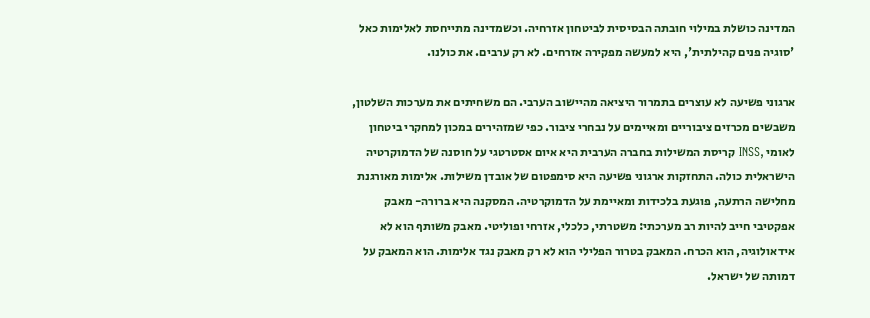המדינה כושלת במילוי חובתה הבסיסית לביטחון אזרחיה. וכשמדינה מתייחסת לאלימות כאל 'סוגיה פנים קהילתית', היא למעשה מפקירה אזרחים. לא רק ערבים. את כולנו.

ארגוני פשיעה לא עוצרים בתמרור היציאה מהיישוב הערבי. הם משחיתים את מערכות השלטון, משבשים מכרזים ציבוריים ומאיימים על נבחרי ציבור. כפי שמזהירים במכון למחקרי ביטחון לאומי ,INSS קריסת המשילות בחברה הערבית היא איום אסטרטגי על חוסנה של הדמוקרטיה הישראלית כולה. התחזקות ארגוני פשיעה היא סימפטום של אובדן משילות. אלימות מאורגנת מחלישה הרתעה, פוגעת בלכידות ומאיימת על הדמוקרטיה. המסקנה היא ברורה- מאבק אפקטיבי חייב להיות רב מערכתי: משטרתי, כלכלי, אזרחי ופוליטי. מאבק משותף הוא לא אידאולוגיה, הוא הכרח. המאבק בטרור הפלילי הוא לא רק מאבק נגד אלימות. הוא המאבק על דמותה של ישראל.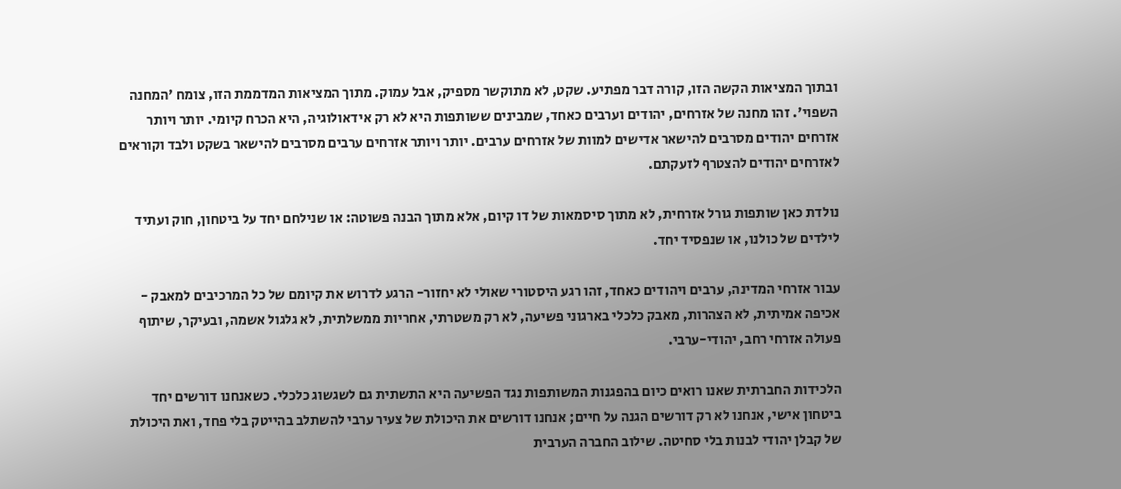ובתוך המציאות הקשה הזו, קורה דבר מפתיע. שקט, לא מתוקשר מספיק, אבל עמוק. מתוך המציאות המדממת הזו, צומח 'המחנה השפוי'. זהו מחנה של אזרחים, יהודים וערבים כאחד, שמבינים ששותפות היא לא רק אידאולוגיה, היא הכרח קיומי. יותר ויותר אזרחים יהודים מסרבים להישאר אדישים למוות של אזרחים ערבים. יותר ויותר אזרחים ערבים מסרבים להישאר בשקט ולבד וקוראים לאזרחים יהודים להצטרף לזעקתם.

נולדת כאן שותפות גורל אזרחית, לא מתוך סיסמאות של דו קיום, אלא מתוך הבנה פשוטה: או שנילחם יחד על ביטחון, חוק ועתיד לילדים של כולנו, או שנפסיד יחד.

עבור אזרחי המדינה, ערבים ויהודים כאחד, זהו רגע היסטורי שאולי לא יחזור- הרגע לדרוש את קיומם של כל המרכיבים למאבק - אכיפה אמיתית, לא הצהרות, מאבק כלכלי בארגוני פשיעה, לא רק משטרתי, אחריות ממשלתית, לא גלגול אשמה, ובעיקר, שיתוף פעולה אזרחי רחב, יהודי-ערבי.

הלכידות החברתית שאנו רואים כיום בהפגנות המשותפות נגד הפשיעה היא התשתית גם לשגשוג כלכלי. כשאנחנו דורשים יחד ביטחון אישי, אנחנו לא רק דורשים הגנה על חיים; אנחנו דורשים את היכולת של צעיר ערבי להשתלב בהייטק בלי פחד, ואת היכולת של קבלן יהודי לבנות בלי סחיטה. שילוב החברה הערבית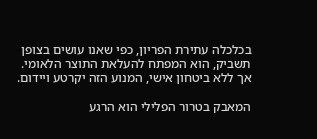בכלכלה עתירת הפריון, כפי שאנו עושים בצופן תשביק, הוא המפתח להעלאת התוצר הלאומי. אך ללא ביטחון אישי, המנוע הזה יקרטע ויידום.

המאבק בטרור הפלילי הוא הרגע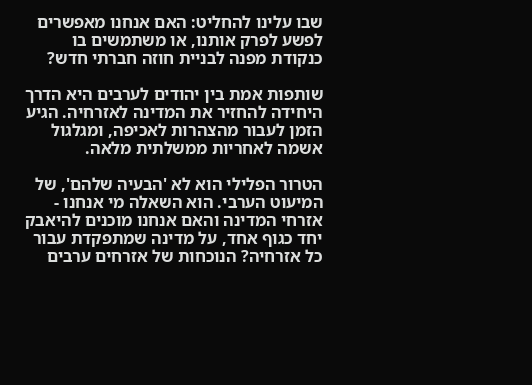שבו עלינו להחליט: האם אנחנו מאפשרים לפשע לפרק אותנו, או משתמשים בו כנקודת מפנה לבניית חוזה חברתי חדש?

שותפות אמת בין יהודים לערבים היא הדרך היחידה להחזיר את המדינה לאזרחיה. הגיע הזמן לעבור מהצהרות לאכיפה, ומגלגול אשמה לאחריות ממשלתית מלאה.

הטרור הפלילי הוא לא 'הבעיה שלהם', של המיעוט הערבי. הוא השאלה מי אנחנו - אזרחי המדינה והאם אנחנו מוכנים להיאבק יחד כגוף אחד, על מדינה שמתפקדת עבור כל אזרחיה? הנוכחות של אזרחים ערבים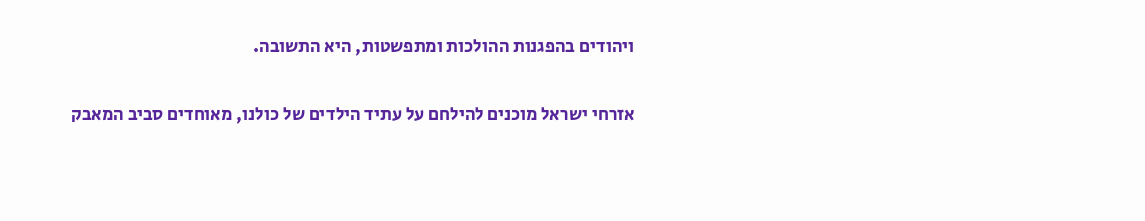ויהודים בהפגנות ההולכות ומתפשטות, היא התשובה.

אזרחי ישראל מוכנים להילחם על עתיד הילדים של כולנו, מאוחדים סביב המאבק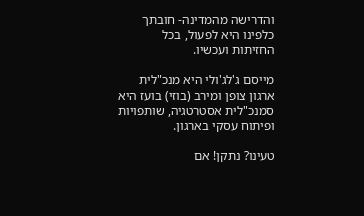והדרישה מהמדינה- חובתך כלפינו היא לפעול, בכל החזיתות ועכשיו.

מייסם ג'לג'ולי היא מנכ"לית ארגון צופן ומירב (בוזי) בועז היא סמנכ"לית אסטרטגיה, שותפויות ופיתוח עסקי בארגון.

טעינו? נתקן! אם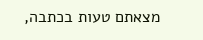מצאתם טעות בכתבה,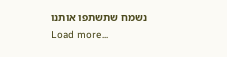נשמח שתשתפו אותנו
Load more...